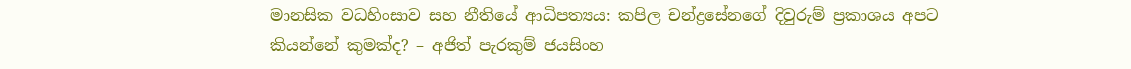මානසික වධහිංසාව සහ නීතියේ ආධිපත්‍යය: කපිල චන්ද්‍රසේනගේ දිවුරුම් ප්‍රකාශය අපට කියන්නේ කුමක්ද? – අජිත් පැරකුම් ජයසිංහ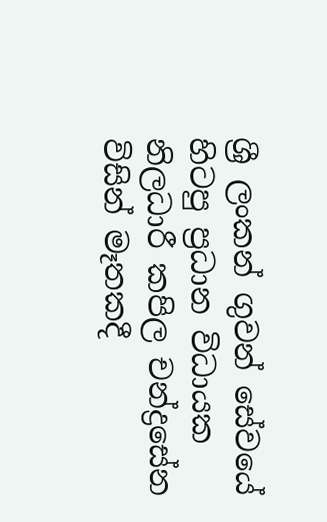ශ්‍රී ලංකන් ගුවන් සේවයේ හිටපු ප්‍රධාන විධායක නිලධාරී කපිල චන්ද්‍රසේන විසින් මෑතකදී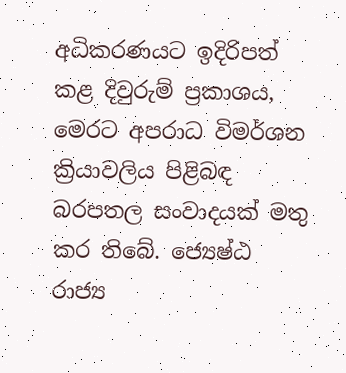අධිකරණයට ඉදිරිපත් කළ දිවුරුම් ප්‍රකාශය, මෙරට අපරාධ විමර්ශන ක්‍රියාවලිය පිළිබඳ බරපතල සංවාදයක් මතු කර තිබේ. ජ්‍යෙෂ්ඨ රාජ්‍ය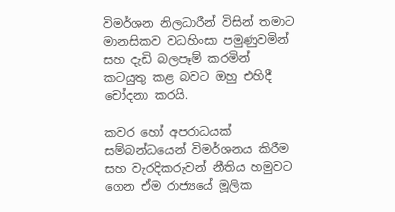විමර්ශන නිලධාරීන් විසින් තමාට මානසිකව වධහිංසා පමුණුවමින් සහ දැඩි බලපෑම් කරමින් කටයුතු කළ බවට ඔහු එහිදී චෝදනා කරයි.

කවර හෝ අපරාධයක් සම්බන්ධයෙන් විමර්ශනය කිරීම සහ වැරදිකරුවන් නීතිය හමුවට ගෙන ඒම රාජ්‍යයේ මූලික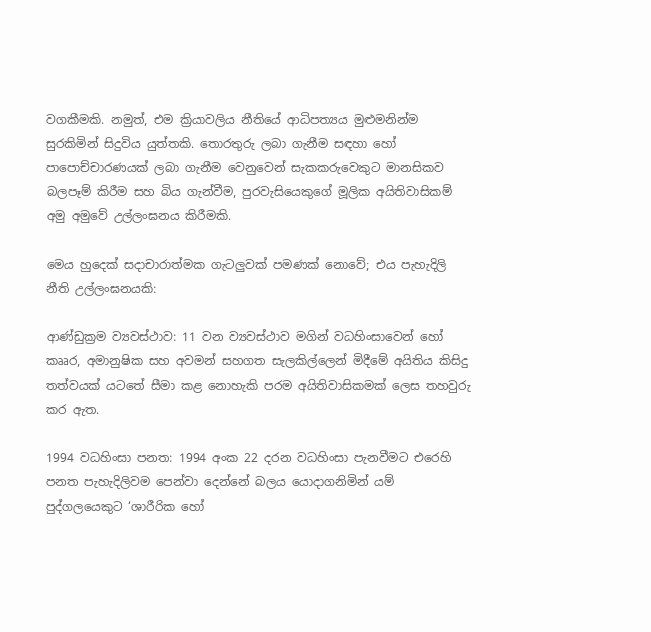වගකීමකි. නමුත්, එම ක්‍රියාවලිය නීතියේ ආධිපත්‍යය මුළුමනින්ම සුරකිමින් සිදුවිය යුත්තකි. තොරතුරු ලබා ගැනීම සඳහා හෝ පාපොච්චාරණයක් ලබා ගැනීම වෙනුවෙන් සැකකරුවෙකුට මානසිකව බලපෑම් කිරීම සහ බිය ගැන්වීම, පුරවැසියෙකුගේ මූලික අයිතිවාසිකම් අමු අමුවේ උල්ලංඝනය කිරීමකි.

මෙය හුදෙක් සදාචාරාත්මක ගැටලුවක් පමණක් නොවේ; එය පැහැදිලි නීති උල්ලංඝනයකි:

ආණ්ඩුක්‍රම ව්‍යවස්ථාව: 11 වන ව්‍යවස්ථාව මගින් වධහිංසාවෙන් හෝ කෲර, අමානුෂික සහ අවමන් සහගත සැලකිල්ලෙන් මිදීමේ අයිතිය කිසිදු තත්වයක් යටතේ සීමා කළ නොහැකි පරම අයිතිවාසිකමක් ලෙස තහවුරු කර ඇත.

1994 වධහිංසා පනත: 1994 අංක 22 දරන වධහිංසා පැනවීමට එරෙහි පනත පැහැදිලිවම පෙන්වා දෙන්නේ බලය යොදාගනිමින් යම් පුද්ගලයෙකුට ‘ශාරීරික හෝ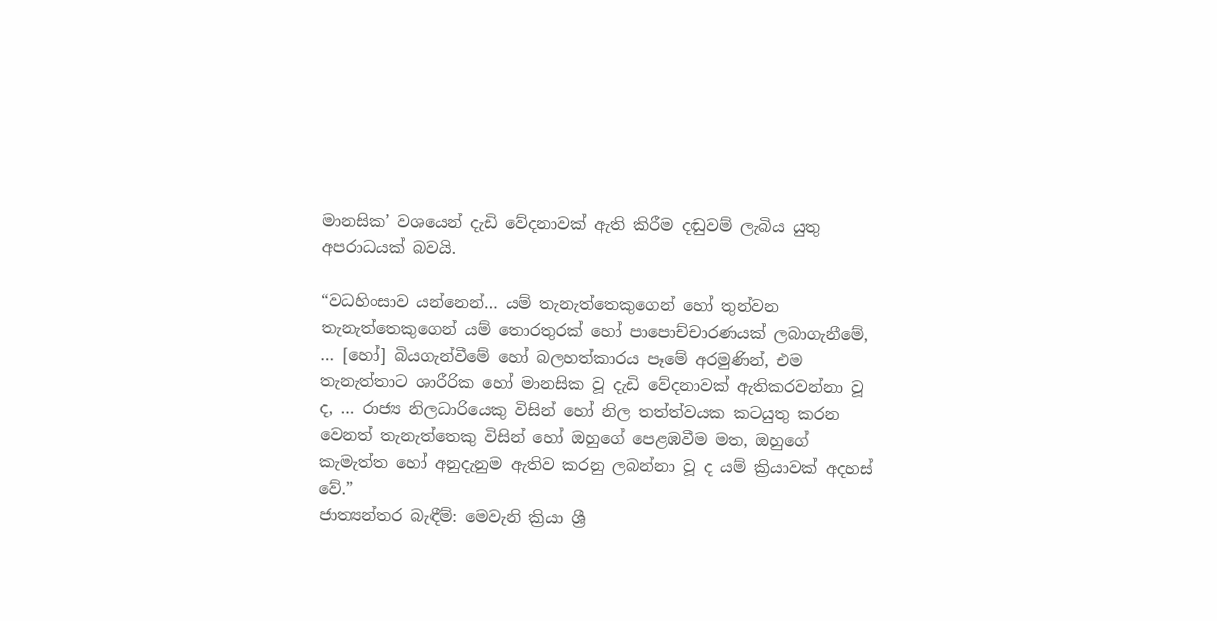මානසික’ වශයෙන් දැඩි වේදනාවක් ඇති කිරීම දඬුවම් ලැබිය යුතු අපරාධයක් බවයි.

“වධහිංසාව යන්නෙන්… යම් තැනැත්තෙකුගෙන් හෝ තුන්වන තැනැත්තෙකුගෙන් යම් තොරතුරක් හෝ පාපොච්චාරණයක් ලබාගැනීමේ, … [හෝ] බියගැන්වීමේ හෝ බලහත්කාරය පෑමේ අරමුණින්, එම තැනැත්තාට ශාරීරික හෝ මානසික වූ දැඩි වේදනාවක් ඇතිකරවන්නා වූ ද, … රාජ්‍ය නිලධාරියෙකු විසින් හෝ නිල තත්ත්වයක කටයුතු කරන වෙනත් තැනැත්තෙකු විසින් හෝ ඔහුගේ පෙළඹවීම මත, ඔහුගේ කැමැත්ත හෝ අනුදැනුම ඇතිව කරනු ලබන්නා වූ ද යම් ක්‍රියාවක් අදහස් වේ.”
ජාත්‍යන්තර බැඳීම්: මෙවැනි ක්‍රියා ශ්‍රී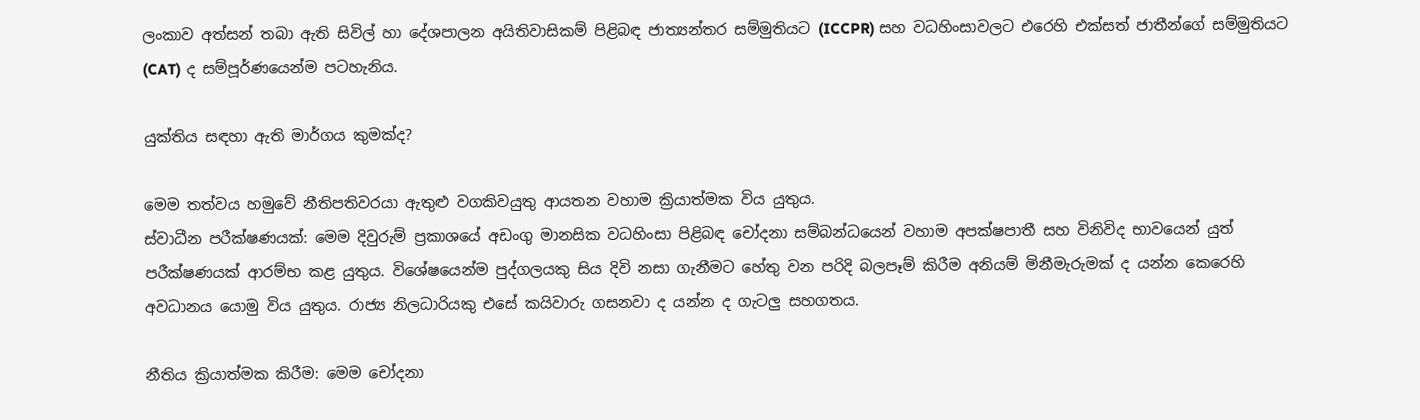ලංකාව අත්සන් තබා ඇති සිවිල් හා දේශපාලන අයිතිවාසිකම් පිළිබඳ ජාත්‍යන්තර සම්මුතියට (ICCPR) සහ වධහිංසාවලට එරෙහි එක්සත් ජාතීන්ගේ සම්මුතියට (CAT) ද සම්පූර්ණයෙන්ම පටහැනිය.

යුක්තිය සඳහා ඇති මාර්ගය කුමක්ද?

මෙම තත්වය හමුවේ නීතිපතිවරයා ඇතුළු වගකිවයුතු ආයතන වහාම ක්‍රියාත්මක විය යුතුය.
ස්වාධීන පරීක්ෂණයක්: මෙම දිවුරුම් ප්‍රකාශයේ අඩංගු මානසික වධහිංසා පිළිබඳ චෝදනා සම්බන්ධයෙන් වහාම අපක්ෂපාතී සහ විනිවිද භාවයෙන් යුත් පරීක්ෂණයක් ආරම්භ කළ යුතුය. විශේෂයෙන්ම පුද්ගලයකු සිය දිවි නසා ගැනීමට හේතු වන පරිදි බලපෑම් කිරීම අනියම් මිනීමැරුමක් ද යන්න කෙරෙහි අවධානය යොමු විය යුතුය. රාජ්‍ය නිලධාරියකු එසේ කයිවාරු ගසනවා ද යන්න ද ගැටලු සහගතය.

නීතිය ක්‍රියාත්මක කිරීම: මෙම චෝදනා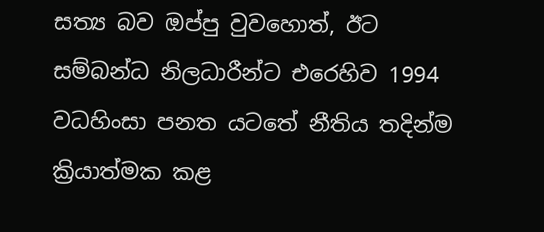සත්‍ය බව ඔප්පු වුවහොත්, ඊට සම්බන්ධ නිලධාරීන්ට එරෙහිව 1994 වධහිංසා පනත යටතේ නීතිය තදින්ම ක්‍රියාත්මක කළ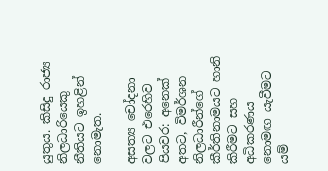යුතුය. කිසිදු රාජ්‍ය නිලධාරියෙකු නීතියට ඉහළින් නොමැත.

අසත්‍ය චෝදනා වලට එරෙහිව පියවර: අනෙක් අතට, විමර්ශන නිලධාරීන්ගේ කීර්තිනාමයට හානි කිරීමට සහ අධිකරණය නොමඟ යැවීමට යම්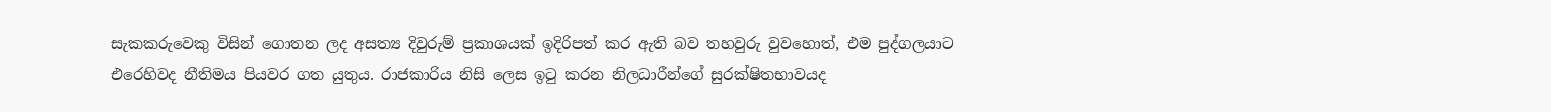සැකකරුවෙකු විසින් ගොතන ලද අසත්‍ය දිවුරුම් ප්‍රකාශයක් ඉදිරිපත් කර ඇති බව තහවුරු වුවහොත්, එම පුද්ගලයාට එරෙහිවද නීතිමය පියවර ගත යුතුය. රාජකාරිය නිසි ලෙස ඉටු කරන නිලධාරීන්ගේ සුරක්ෂිතභාවයද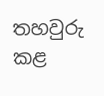තහවුරු කළ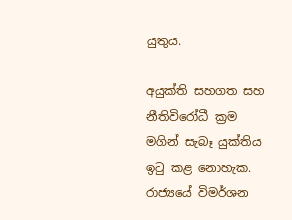යුතුය.

අයුක්ති සහගත සහ නීතිවිරෝධී ක්‍රම මගින් සැබෑ යුක්තිය ඉටු කළ නොහැක. රාජ්‍යයේ විමර්ශන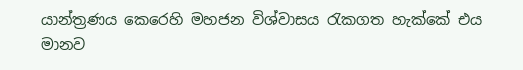යාන්ත්‍රණය කෙරෙහි මහජන විශ්වාසය රැකගත හැක්කේ එය මානව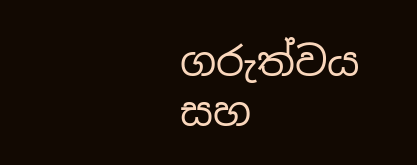ගරුත්වය සහ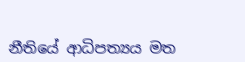නීතියේ ආධිපත්‍යය මත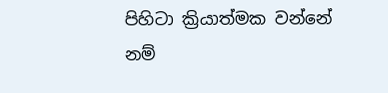පිහිටා ක්‍රියාත්මක වන්නේ නම්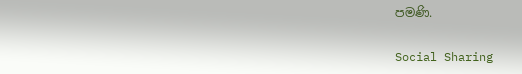පමණි.

Social Sharing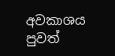අවකාශය පුවත්